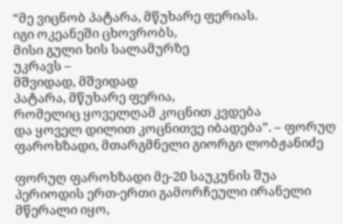“მე ვიცნობ პატარა, მწუხარე ფერიას.
იგი ოკეანეში ცხოვრობს,
მისი გული ხის სალამურზე
უკრავს –
მშვიდად, მშვიდად
პატარა, მწუხარე ფერია,
რომელიც ყოველღამ კოცნით კვდება
და ყოველ დილით კოცნითვე იბადება”. – ფორუღ ფაროხზადი, მთარგმნელი გიორგი ლობჟანიძე

ფორუღ ფაროხზადი მე-20 საუკუნის შუა პერიოდის ერთ-ერთი გამორჩეული ირანელი მწერალი იყო,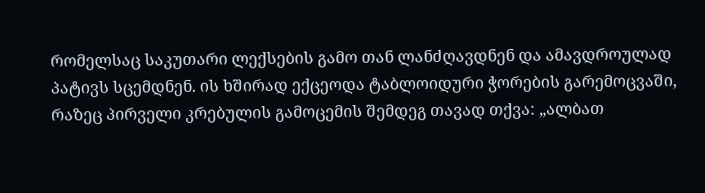რომელსაც საკუთარი ლექსების გამო თან ლანძღავდნენ და ამავდროულად პატივს სცემდნენ. ის ხშირად ექცეოდა ტაბლოიდური ჭორების გარემოცვაში, რაზეც პირველი კრებულის გამოცემის შემდეგ თავად თქვა: „ალბათ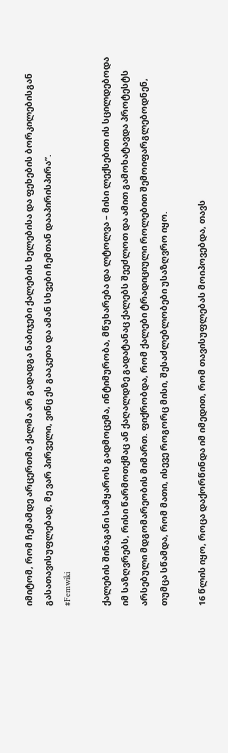იმიტომ, რომ ჩემამდე არცერთმა ქალმა არ გადადგა ნაბიჯები ქალების ხელებისა და ფეხების ბორკილებისგან გასათავისუფლებად, მე ვარ პირველი, ვინც ეს გააკეთა და ამან სხვები ჩემთან დააპირისპირა”.
#Femwiki

ქალების შინაგანი სამყაროს გადმოცემა, ინტიმურობა, მწუხარება და ლტოლვა – მისი ლექსებით ის სცილდებოდა იმ საზღვრებს, რისი წარმოთქმაც ან ქაღალდზე გადატანაც ქალებს შეეძლოთ და ამით გამოხატავდა პროტესტს არსებული მდგომარეობის მიმართ. ფიქრობდა, რომ ქალები ტრადიციული როლებით შემოიფარგლებოდნენ, თუმცა სწამდა, რომ მათი, ისევე როგორც მისი, შესაძლებლობები უსაზღვრო იყო.

16 წლის იყო, როცა დაქორწინდა იმ იმედით, რომ თავისუფლებას მოიპოვებდა, თავს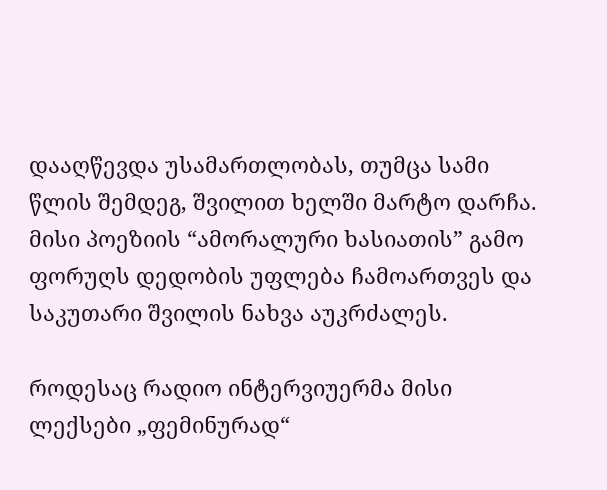დააღწევდა უსამართლობას, თუმცა სამი წლის შემდეგ, შვილით ხელში მარტო დარჩა. მისი პოეზიის “ამორალური ხასიათის” გამო ფორუღს დედობის უფლება ჩამოართვეს და საკუთარი შვილის ნახვა აუკრძალეს.

როდესაც რადიო ინტერვიუერმა მისი ლექსები „ფემინურად“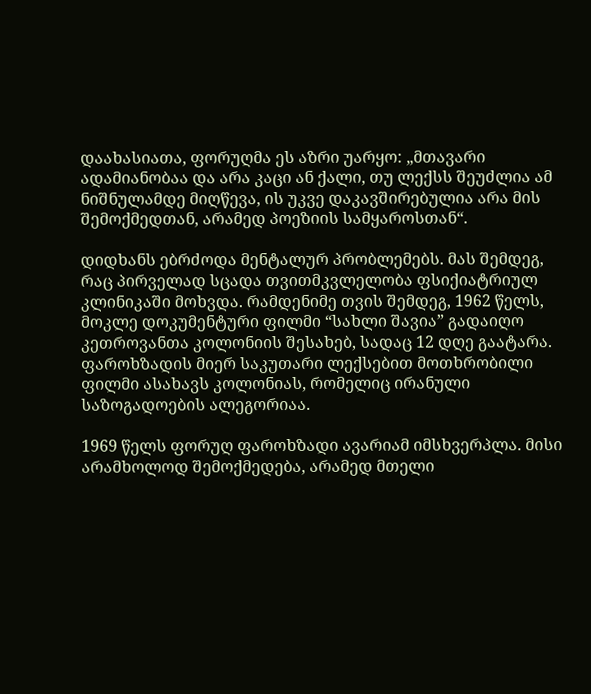დაახასიათა, ფორუღმა ეს აზრი უარყო: „მთავარი ადამიანობაა და არა კაცი ან ქალი, თუ ლექსს შეუძლია ამ ნიშნულამდე მიღწევა, ის უკვე დაკავშირებულია არა მის შემოქმედთან, არამედ პოეზიის სამყაროსთან“.

დიდხანს ებრძოდა მენტალურ პრობლემებს. მას შემდეგ, რაც პირველად სცადა თვითმკვლელობა ფსიქიატრიულ კლინიკაში მოხვდა. რამდენიმე თვის შემდეგ, 1962 წელს, მოკლე დოკუმენტური ფილმი “სახლი შავია” გადაიღო კეთროვანთა კოლონიის შესახებ, სადაც 12 დღე გაატარა. ფაროხზადის მიერ საკუთარი ლექსებით მოთხრობილი ფილმი ასახავს კოლონიას, რომელიც ირანული საზოგადოების ალეგორიაა.

1969 წელს ფორუღ ფაროხზადი ავარიამ იმსხვერპლა. მისი არამხოლოდ შემოქმედება, არამედ მთელი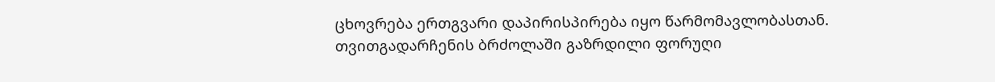ცხოვრება ერთგვარი დაპირისპირება იყო წარმომავლობასთან. თვითგადარჩენის ბრძოლაში გაზრდილი ფორუღი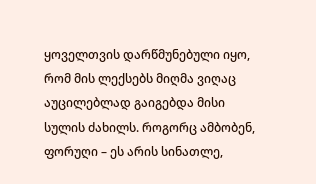ყოველთვის დარწმუნებული იყო, რომ მის ლექსებს მიღმა ვიღაც აუცილებლად გაიგებდა მისი სულის ძახილს. როგორც ამბობენ, ფორუღი – ეს არის სინათლე,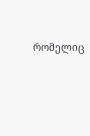რომელიც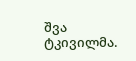შვა ტკივილმა.